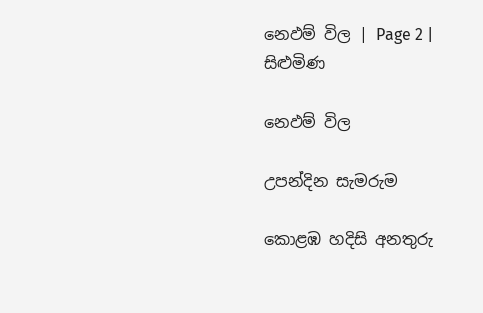නෙඵම් විල | Page 2 | සිළුමිණ

නෙඵම් විල

උපන්දින සැමරුම

කොළඹ හදිසි අනතුරු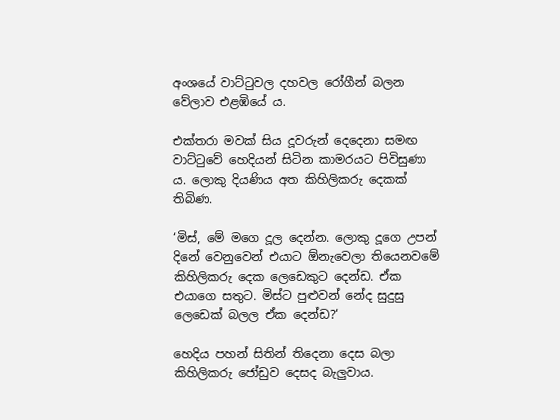අංශයේ වාට්ටුවල දහවල රෝගීන් බලන වේලාව එළඹියේ ය.

එක්තරා මවක් සිය දූවරුන් දෙදෙනා සමඟ වාට්ටුවේ හෙදියන් සිටින කාමරයට පිවිසුණා ය. ලොකු දියණිය අත කිහිලිකරු දෙකක් තිබිණ.

‘මිස්, මේ මගෙ දූල දෙන්න. ලොකු දූගෙ උපන් දිනේ වෙනුවෙන් එයාට ඕනැවෙලා තියෙනවමේ කිහිලිකරු දෙක ලෙඩෙකුට දෙන්ඩ. ඒක එයාගෙ සතුට. මිස්ට පුළුවන් නේද සුදුසු ලෙඩෙක් බලල ඒක දෙන්ඩ?‘

හෙදිය පහන් සිතින් තිදෙනා දෙස බලා කිහිලිකරු ජෝඩුව දෙසද බැලුවාය.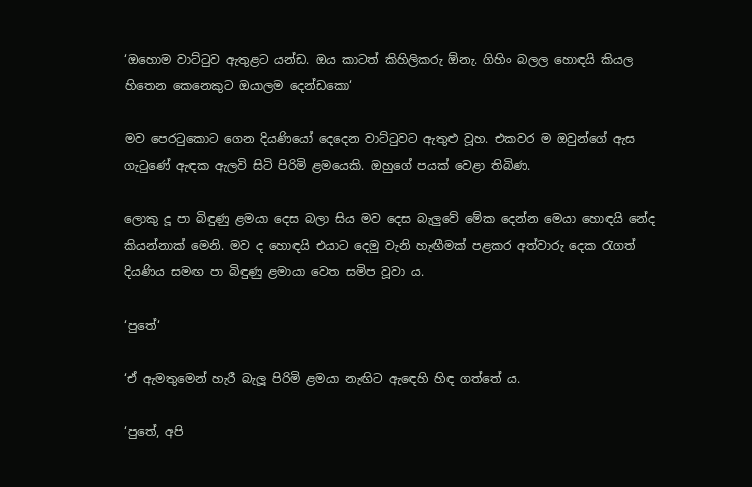‘ඔහොම වාට්ටුව ඇතුළට යන්ඩ. ඔය කාටත් කිහිලිකරු ඕනැ. ගිහිං බලල හොඳයි කියල හිතෙන කෙනෙකුට ඔයාලම දෙන්ඩකො‘

මව පෙරටුකොට ගෙන දියණියෝ දෙදෙන වාට්ටුවට ඇතුළු වූහ. එකවර ම ඔවුන්ගේ ඇස ගැටුණේ ඇඳක ඇලවි සිටි පිරිමි ළමයෙකි. ඔහුගේ පයක් වෙළා තිබිණ.

ලොකු දූ පා බිඳුණු ළමයා දෙස බලා සිය මව දෙස බැලුවේ මේක දෙන්න මෙයා හොඳයි නේද කියන්නාක් මෙනි. මව ද හොඳයි එයාට දෙමු වැනි හැඟීමක් පළකර අත්වාරු දෙක රැගත් දියණිය සමඟ පා බිඳුණු ළමායා වෙත සමිප වූවා ය.

‘පුතේ‘

‘ඒ ඇමතුමෙන් හැරී බැලූ පිරිමි ළමයා නැඟිට ඇඳෙහි හිඳ ගත්තේ ය.

‘පුතේ, අපි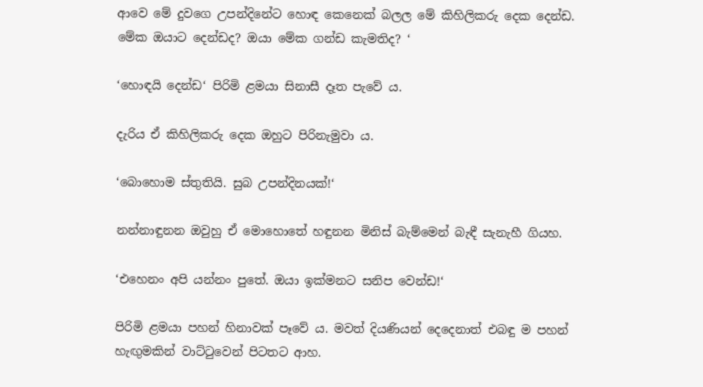ආවෙ මේ දුවගෙ උපන්දිනේට හොඳ කෙනෙක් බලල මේ කිහිලිකරු දෙක දෙන්ඩ. මේක ඔයාට දෙන්ඩද? ඔයා මේක ගන්ඩ කැමතිද? ‘

‘හොඳයි දෙන්ඩ‘ පිරිමි ළමයා සිනාසී දෑත පැවේ ය.

දැරිය ඒ කිහිලිකරු දෙක ඔහුට පිරිනැමුවා ය.

‘බොහොම ස්තුතියි. සුබ උපන්දිනයක්!‘

නන්නාඳුනන ඔවුහු ඒ මොහොතේ හඳුනන මිනිස් බැම්මෙන් බැඳී සැනැහී ගියහ.

‘එහෙනං අපි යන්නං පුතේ. ඔයා ඉක්මනට සනිප වෙන්ඩ!‘

පිරිමි ළමයා පහන් හිනාවක් පෑවේ ය. මවත් දියණියන් දෙදෙනාත් එබඳු ම පහන් හැඟුමකින් වාට්ටුවෙන් පිටතට ආහ.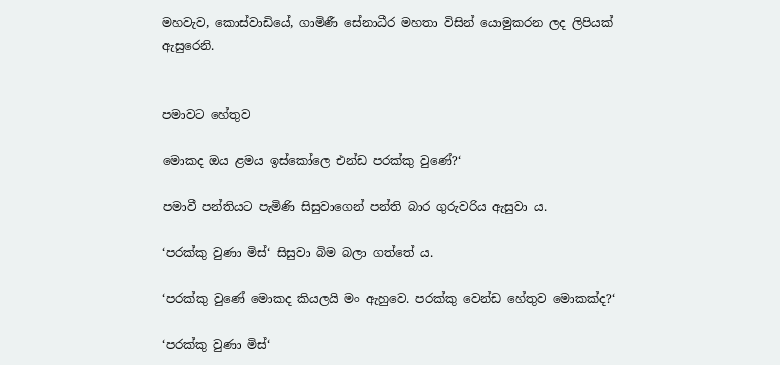මහවැව, කොස්වාඩියේ, ගාමිණී සේනාධීර මහතා විසින් යොමුකරන ලද ලිපියක් ඇසුරෙනි.


පමාවට හේතුව

මොකද ඔය ළමය ඉස්කෝලෙ එන්ඩ පරක්කු වුණේ?‘

පමාවී පන්තියට පැමිණි සිසුවාගෙන් පන්ති බාර ගුරුවරිය ඇසුවා ය.

‘පරක්කු වුණා මිස්‘ සිසුවා බිම බලා ගත්තේ ය.

‘පරක්කු වුණේ මොකද කියලයි මං ඇහුවෙ. පරක්කු වෙන්ඩ හේතුව මොකක්ද?‘

‘පරක්කු වුණා මිස්‘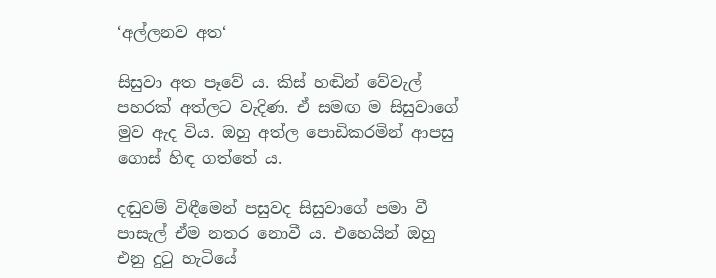‘අල්ලනව අත‘

සිසුවා අත පෑවේ ය. කිස් හඬින් වේවැල් පහරක් අත්ලට වැදිණ. ඒ සමඟ ම සිසුවාගේ මුව ඇද විය. ඔහු අත්ල පොඩිකරමින් ආපසු ගොස් හිඳ ගත්තේ ය.

දඬුවම් විඳීමෙන් පසුවද සිසුවාගේ පමා වී පාසැල් ඒම නතර නොවී ය. එහෙයින් ඔහු එනු දුටු හැටියේ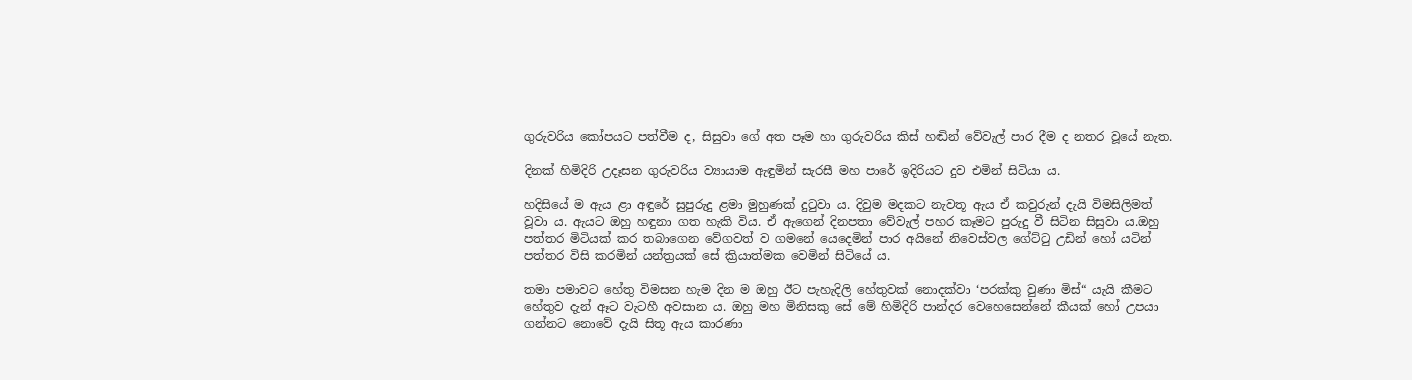ගුරුවරිය කෝපයට පත්වීම ද, සිසුවා ගේ අත පෑම හා ගුරුවරිය කිස් හඬින් වේවැල් පාර දීම ද නතර වූයේ නැත.

දිනක් හිමිදිරි උදෑසන ගුරුවරිය ව්‍යායාම ඇඳුමින් සැරසී මහ පාරේ ඉදිරියට දුව එමින් සිටියා ය.

හදිසියේ ම ඇය ළා අඳුරේ සුපුරුදු ළමා මුහුණක් දුටුවා ය. දිවුම මදකට නැවතූ ඇය ඒ කවුරුන් දැයි විමසිලිමත් වූවා ය. ඇයට ඔහු හඳුනා ගත හැකි විය. ඒ ඇගෙන් දිනපතා වේවැල් පහර කෑමට පුරුදු වී සිටින සිසුවා ය.ඔහු පත්තර මිටියක් කර තබාගෙන වේගවත් ව ගමනේ යෙදෙමින් පාර අයිනේ නිවෙස්වල ගේට්ටු උඩින් හෝ යටින් පත්තර විසි කරමින් යන්ත්‍රයක් සේ ක්‍රියාත්මක වෙමින් සිටියේ ය.

තමා පමාවට හේතු විමසන හැම දින ම ඔහු ඊට පැහැදිලි හේතුවක් නොදක්වා ‘පරක්කු වුණා මිස්“ යැයි කීමට හේතුව දැන් ඈට වැටහී අවසාන ය. ඔහු මහ මිනිසකු සේ මේ හිමිදිරි පාන්දර වෙහෙසෙන්නේ කීයක් හෝ උපයා ගන්නට නොවේ දැයි සිතූ ඇය කාරණා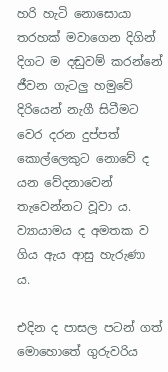හරි හැටි නොසොයා තරහක් මවාගෙන දිගින් දිගට ම දඬුවම් කරන්නේ ජීවන ගැටලු හමුවේ දිරියෙන් නැගී සිටීමට වෙර දරන දුප්පත් කොල්ලෙකුට නොවේ ද යන වේදනාවෙන් තැවෙන්නට වූවා ය. ව්‍යායාමය ද අමතක ව ගිය ඇය ආසු හැරුණා ය.

එදින ද පාසල පටන් ගත් මොහොතේ ගුරුවරිය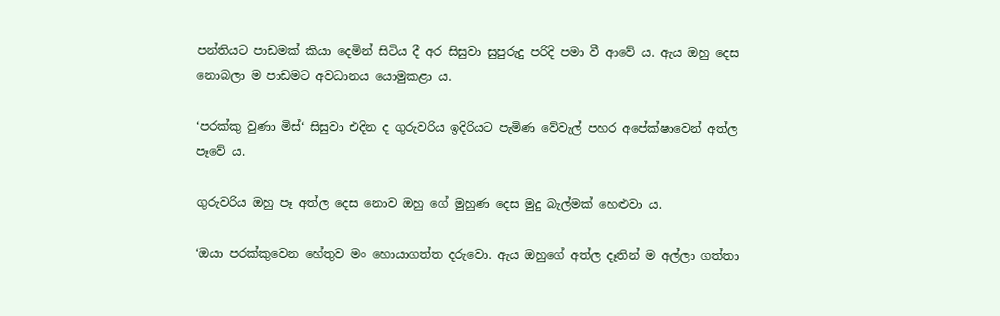පන්තියට පාඩමක් කියා දෙමින් සිටිය දී අර සිසුවා සුපුරුදු පරිදි පමා වී ආවේ ය. ඇය ඔහු දෙස නොබලා ම පාඩමට අවධානය යොමුකළා ය.

‘පරක්කු වුණා මිස්‘ සිසුවා එදින ද ගුරුවරිය ඉදිරියට පැමිණ වේවැල් පහර අපේක්ෂාවෙන් අත්ල පෑවේ ය.

ගුරුවරිය ඔහු පෑ අත්ල දෙස නොව ඔහු ගේ මුහුණ දෙස මුදු බැල්මක් හෙළුවා ය.

‘ඔයා පරක්කුවෙන හේතුව මං හොයාගත්ත දරුවො. ඇය ඔහුගේ අත්ල දෑතින් ම අල්ලා ගත්තා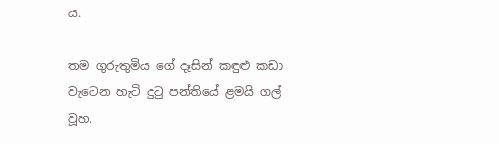ය.

තම ගුරුතුමිය ගේ දෑසින් කඳුළු කඩා වැටෙන හැටි දුටු පන්තියේ ළමයි ගල් වූහ.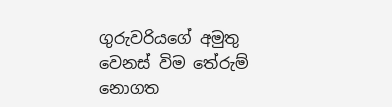ගුරුවරියගේ අමුතු වෙනස් විම තේරුම් නොගත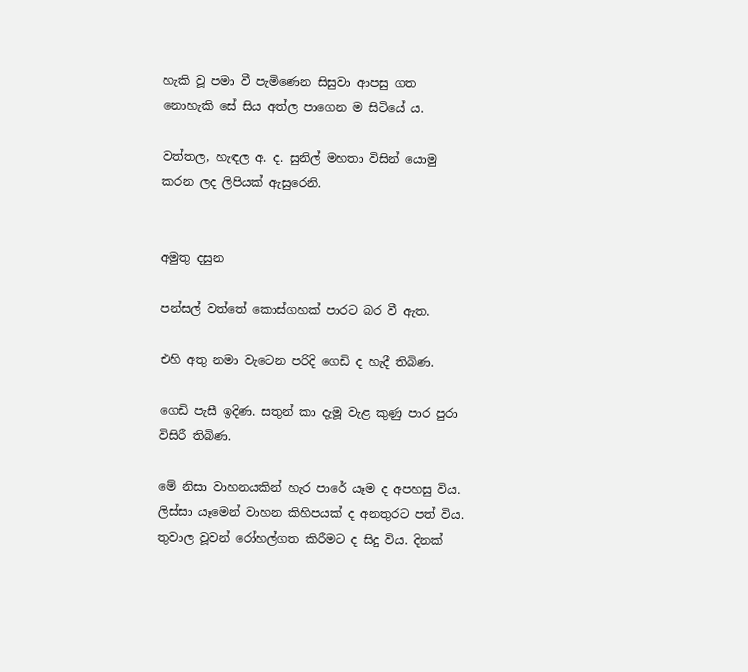හැකි වූ පමා වී පැමිණෙන සිසුවා ආපසු ගත නොහැකි සේ සිය අත්ල පාගෙන ම සිටියේ ය.

වත්තල, හැඳල අ. ද. සුනිල් මහතා විසින් යොමු කරන ලද ලිපියක් ඇසුරෙනි.


අමුතු දසුන

පන්සල් වත්තේ කොස්ගහක් පාරට බර වී ඇත.

එහි අතු නමා වැටෙන පරිදි ගෙඩි ද හැදී තිබිණ.

ගෙඩි පැසී ඉදිණ. සතුන් කා දැමූ වැළ කුණු පාර පුරා විසිරී තිබිණ.

මේ නිසා වාහනයකින් හැර පාරේ යෑම ද අපහසු විය. ලිස්සා යෑමෙන් වාහන කිහිපයක් ද අනතුරට පත් විය. තුවාල වූවන් රෝහල්ගත කිරීමට ද සිදු විය. දිනක්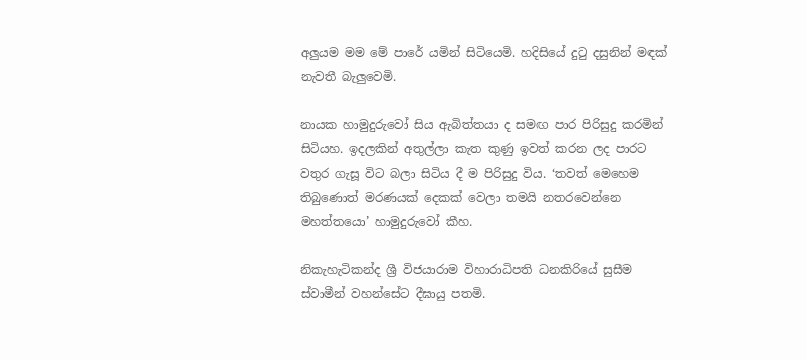අලුයම මම මේ පාරේ යමින් සිටියෙමි. හදිසියේ දුටු දසුනින් මඳක් නැවතී බැලුවෙමි.

නායක හාමුදුරුවෝ සිය ඇබිත්තයා ද සමඟ පාර පිරිසුදු කරමින් සිටියහ. ඉදලකින් අතුල්ලා කැත කුණු ඉවත් කරන ලද පාරට වතුර ගැසූ විට බලා සිටිය දී ම පිරිසුදු විය. ‘තවත් මෙහෙම තිබුණොත් මරණයක් දෙකක් වෙලා තමයි නතරවෙන්නෙ මහත්තයො’ හාමුදුරුවෝ කීහ.

නිකැහැටිකන්ද ශ්‍රී විජයාරාම විහාරාධිපති ධනකිරියේ සුසීම ස්වාමීන් වහන්සේට දීඝායු පතමි.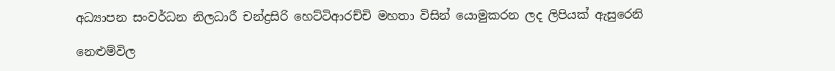අධ්‍යාපන සංවර්ධන නිලධාරී චන්ද්‍රසිරි හෙට්ටිආරච්චි මහතා විසින් යොමුකරන ලද ලිපියක් ඇසුරෙනි

නෙළුම්විල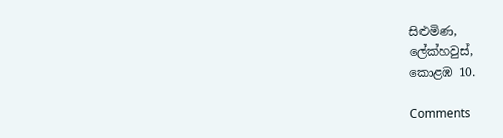සිළුමිණ,
ලේක්හවුස්,
කොළඹ 10.

Comments